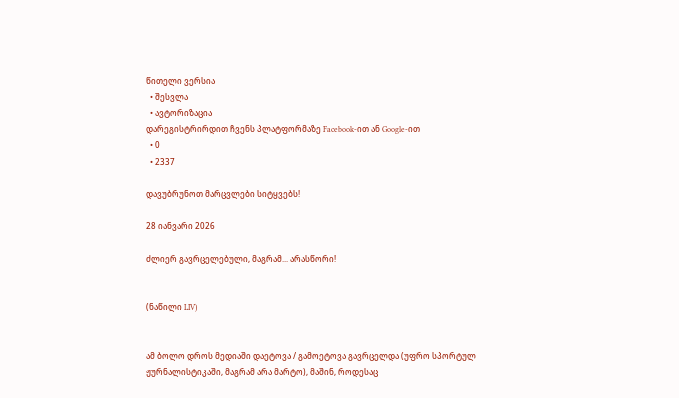წითელი ვერსია
  • შესვლა
  • ავტორიზაცია
დარეგისტრირდით ჩვენს პლატფორმაზე Facebook-ით ან Google-ით
  • 0
  • 2337

დავუბრუნოთ მარცვლები სიტყვებს!

28 იანვარი 2026

ძლიერ გავრცელებული, მაგრამ... არასწორი!


(ნაწილი LIV)


ამ ბოლო დროს მედიაში დაეტოვა / გამოეტოვა გავრცელდა (უფრო სპორტულ ჟურნალისტიკაში, მაგრამ არა მარტო), მაშინ, როდესაც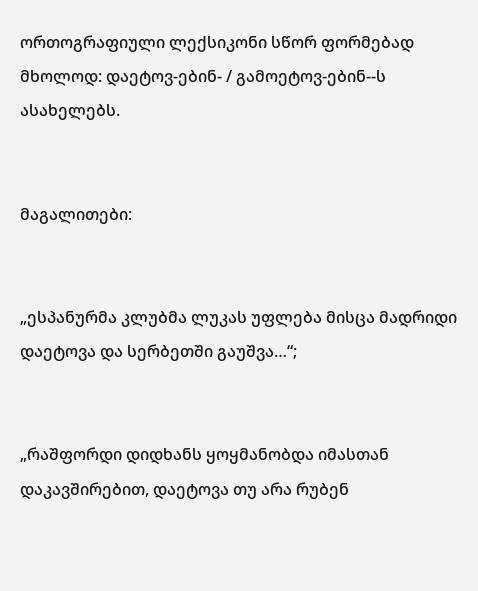ორთოგრაფიული ლექსიკონი სწორ ფორმებად მხოლოდ: დაეტოვ-ებინ- / გამოეტოვ-ებინ--ს ასახელებს.


მაგალითები:


„ესპანურმა კლუბმა ლუკას უფლება მისცა მადრიდი დაეტოვა და სერბეთში გაუშვა…“;


„რაშფორდი დიდხანს ყოყმანობდა იმასთან დაკავშირებით, დაეტოვა თუ არა რუბენ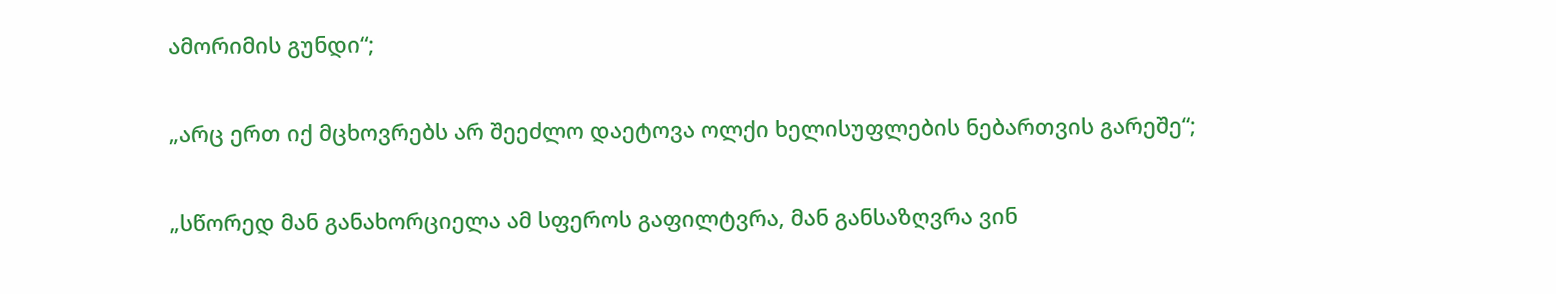ამორიმის გუნდი“;


„არც ერთ იქ მცხოვრებს არ შეეძლო დაეტოვა ოლქი ხელისუფლების ნებართვის გარეშე“;


„სწორედ მან განახორციელა ამ სფეროს გაფილტვრა, მან განსაზღვრა ვინ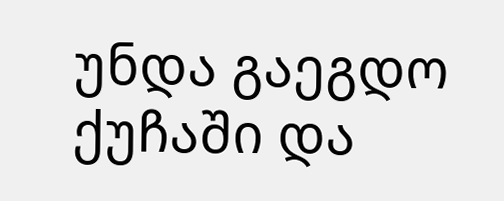უნდა გაეგდო ქუჩაში და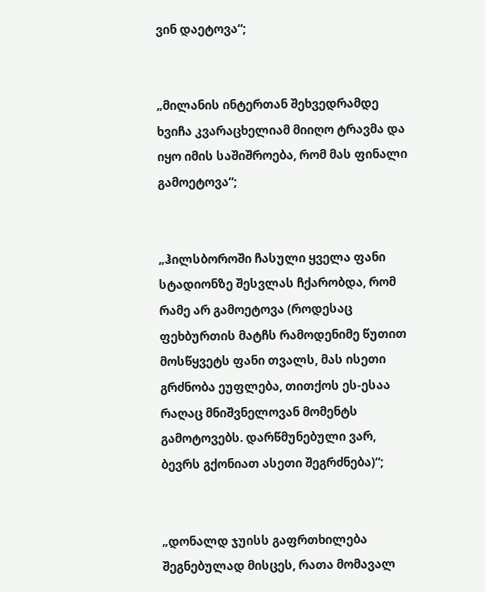ვინ დაეტოვა“;


„მილანის ინტერთან შეხვედრამდე ხვიჩა კვარაცხელიამ მიიღო ტრავმა და იყო იმის საშიშროება, რომ მას ფინალი გამოეტოვა“;


„ჰილსბოროში ჩასული ყველა ფანი სტადიონზე შესვლას ჩქარობდა, რომ რამე არ გამოეტოვა (როდესაც ფეხბურთის მატჩს რამოდენიმე წუთით მოსწყვეტს ფანი თვალს, მას ისეთი გრძნობა ეუფლება, თითქოს ეს-ესაა რაღაც მნიშვნელოვან მომენტს გამოტოვებს. დარწმუნებული ვარ, ბევრს გქონიათ ასეთი შეგრძნება)“;


„დონალდ ჯუისს გაფრთხილება შეგნებულად მისცეს, რათა მომავალ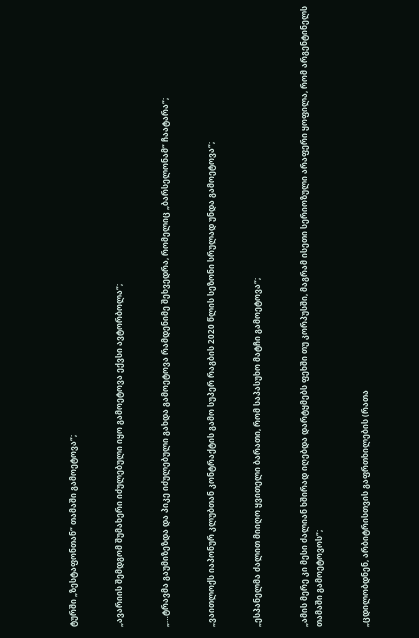ტურში „ზესტაფონთან“ თამაში გამოეტოვა“;


„ავარიის შემდგომ შუმახერი იძულებული იყო გამოეტოვა ექვსი ავტორბოლა“;


„…ტრავმა გაუმიზეზდა და პიკე იძულებული გახდა გამოეტოვა რამდენიმე შეხვედრა, რომელიც „ბარსელონამ“ ჩაატარა“;


„ვაითლოქს იაპონურ კლუბთან კონტრაქტის გამო სუპერ რაგბის 2020 წლის სეზონი სრულად უნდა გამოეტოვა“;


„ესპანელმა ძალით მიიღო ყვითელი ბარათი, რომ საპასუხო მატჩი გამოეტოვა“;


„ამის მერე კი მესი ძალიან ხშირად იღებდა დარტყმებს ფეხში თუ კორპუსში, მაგრამ ისეთი სერიოზული არაფერი ყოფილა, რომ არგენტინელს თამაში გამოეტოვოს“;


„ცდილობდნენ, არბიტრისთვის გაფრთხილების (რათა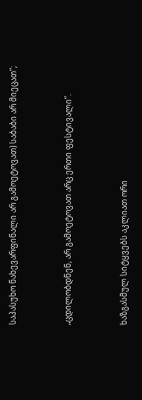საპასუხო ნახევარფინალი არ გამოეტოვათ) საბაბი არ მიეცათ“;


„ცდილობდნენ, არ გამოეტოვათ არც ერთი ფესტივალი“.


ხაზგასმულ სიტყვებს აკლიათ ორი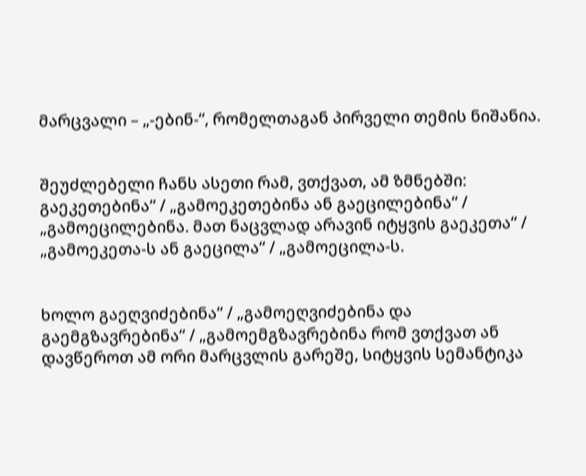მარცვალი – „-ებინ-“, რომელთაგან პირველი თემის ნიშანია.


შეუძლებელი ჩანს ასეთი რამ, ვთქვათ, ამ ზმნებში: გაეკეთებინა“ / „გამოეკეთებინა ან გაეცილებინა“ / „გამოეცილებინა. მათ ნაცვლად არავინ იტყვის გაეკეთა“ / „გამოეკეთა-ს ან გაეცილა“ / „გამოეცილა-ს.


ხოლო გაეღვიძებინა“ / „გამოეღვიძებინა და გაემგზავრებინა“ / „გამოემგზავრებინა რომ ვთქვათ ან დავწეროთ ამ ორი მარცვლის გარეშე, სიტყვის სემანტიკა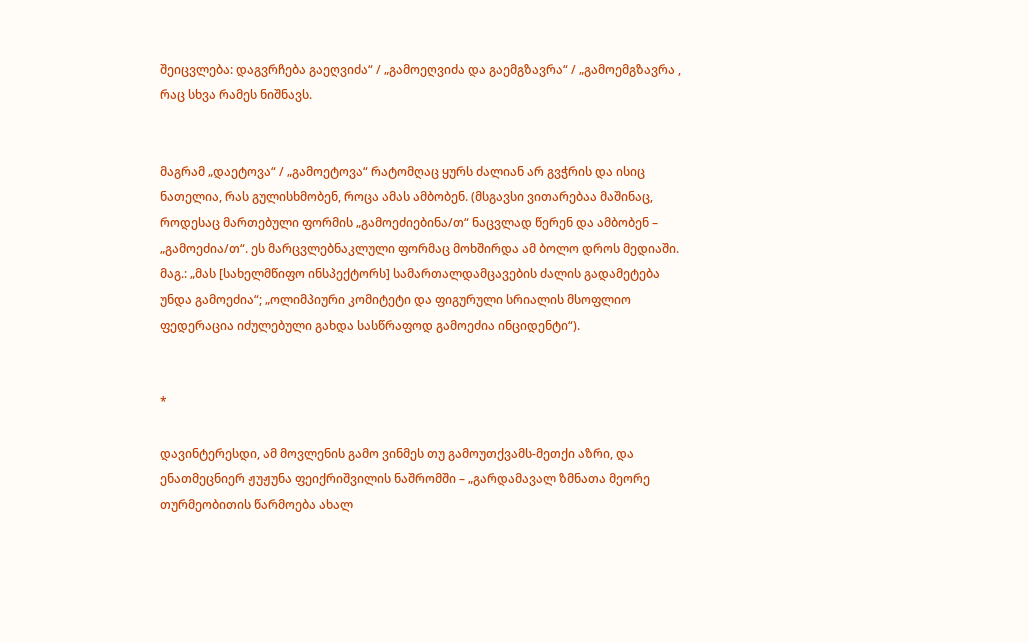შეიცვლება: დაგვრჩება გაეღვიძა“ / „გამოეღვიძა და გაემგზავრა“ / „გამოემგზავრა , რაც სხვა რამეს ნიშნავს.


მაგრამ „დაეტოვა“ / „გამოეტოვა“ რატომღაც ყურს ძალიან არ გვჭრის და ისიც ნათელია, რას გულისხმობენ, როცა ამას ამბობენ. (მსგავსი ვითარებაა მაშინაც, როდესაც მართებული ფორმის „გამოეძიებინა/თ“ ნაცვლად წერენ და ამბობენ – „გამოეძია/თ“. ეს მარცვლებნაკლული ფორმაც მოხშირდა ამ ბოლო დროს მედიაში. მაგ.: „მას [სახელმწიფო ინსპექტორს] სამართალდამცავების ძალის გადამეტება უნდა გამოეძია“; „ოლიმპიური კომიტეტი და ფიგურული სრიალის მსოფლიო ფედერაცია იძულებული გახდა სასწრაფოდ გამოეძია ინციდენტი“).


*

დავინტერესდი, ამ მოვლენის გამო ვინმეს თუ გამოუთქვამს-მეთქი აზრი, და ენათმეცნიერ ჟუჟუნა ფეიქრიშვილის ნაშრომში – „გარდამავალ ზმნათა მეორე თურმეობითის წარმოება ახალ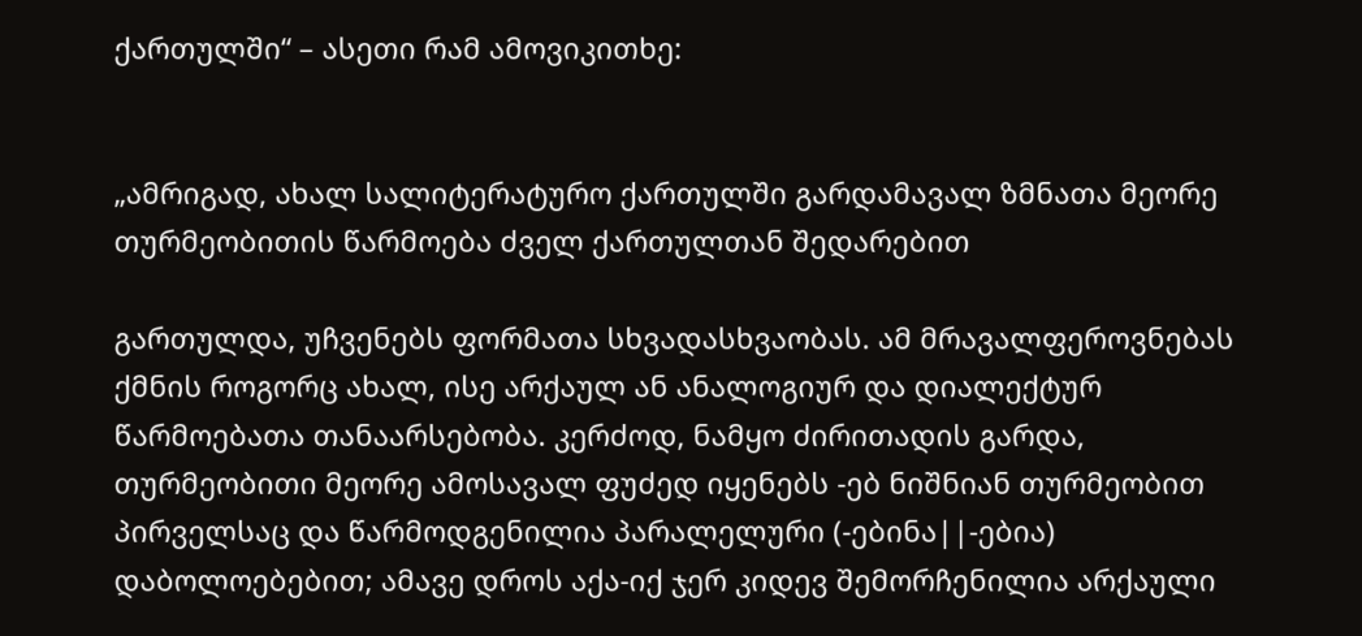ქართულში“ – ასეთი რამ ამოვიკითხე:


„ამრიგად, ახალ სალიტერატურო ქართულში გარდამავალ ზმნათა მეორე თურმეობითის წარმოება ძველ ქართულთან შედარებით

გართულდა, უჩვენებს ფორმათა სხვადასხვაობას. ამ მრავალფეროვნებას ქმნის როგორც ახალ, ისე არქაულ ან ანალოგიურ და დიალექტურ წარმოებათა თანაარსებობა. კერძოდ, ნამყო ძირითადის გარდა, თურმეობითი მეორე ამოსავალ ფუძედ იყენებს -ებ ნიშნიან თურმეობით პირველსაც და წარმოდგენილია პარალელური (-ებინა||-ებია) დაბოლოებებით; ამავე დროს აქა-იქ ჯერ კიდევ შემორჩენილია არქაული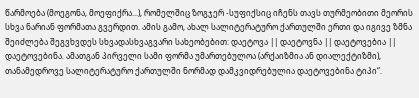წარმოება (მოეგონა, მოეფიქრა...), რომელშიც ზოგჯერ -სუფიქსიც იჩენს თავს თურმეობითი მეორის სხვა ნარიან ფორმათა გვერდით. ამის გამო, ახალ სალიტერატურო ქართულში ერთი და იგივე ზმნა შეიძლება შეგვხვდეს სხვადასხვაგვარი სახეობებით: დაეტოვა || დაეტოვნა || დაეტოვებია || დაეტოვებინა. ამათგან პირველი სამი ფორმა უმართებულოა (არქაიზმია ან დიალექტიზმი), თანამედროვე სალიტერატურო ქართულში ნორმად დამკვიდრებულია დაეტოვებინა ტიპი“.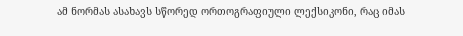ამ ნორმას ასახავს სწორედ ორთოგრაფიული ლექსიკონი, რაც იმას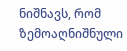ნიშნავს, რომ ზემოაღნიშნული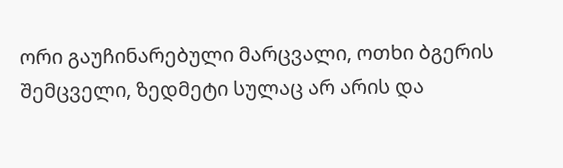ორი გაუჩინარებული მარცვალი, ოთხი ბგერის შემცველი, ზედმეტი სულაც არ არის და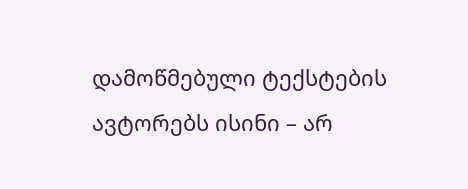დამოწმებული ტექსტების ავტორებს ისინი – არ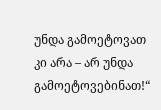უნდა გამოეტოვათ კი არა – არ უნდა გამოეტოვებინათ!“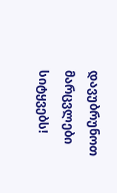დავუბრუნოთ მარცვლები სიტყვებს!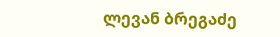ლევან ბრეგაძე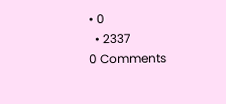• 0
  • 2337
0 Comments